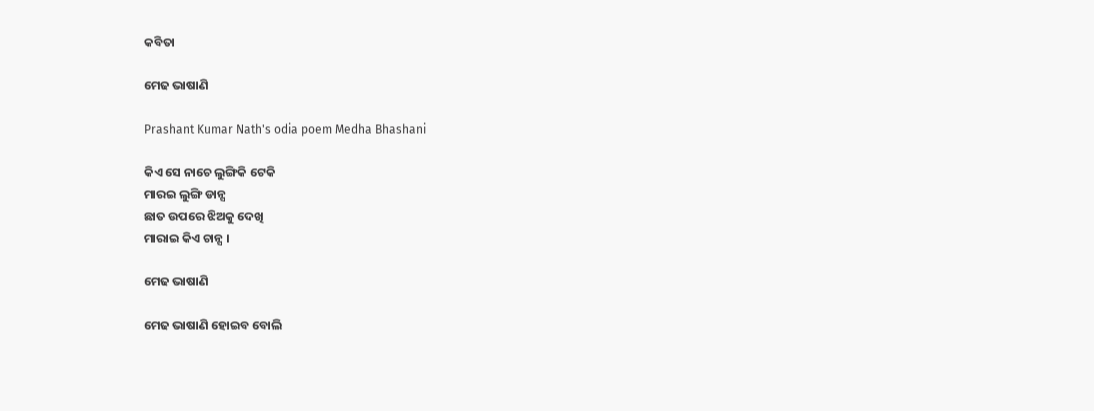କବିତା

ମେଢ ଭାଷାଣି

Prashant Kumar Nath's odia poem Medha Bhashani

କିଏ ସେ ନାଚେ ଲୁଙ୍ଗିକି ଟେକି
ମାରଇ ଲୁଙ୍ଗି ଡାନ୍ସ
ଛାତ ଉପରେ ଝିଅକୁ ଦେଖି
ମାରାଇ କିଏ ଚାନ୍ସ ।

ମେଢ ଭାଷାଣି

ମେଢ ଭାଷାଣି ହୋଇବ ବୋଲି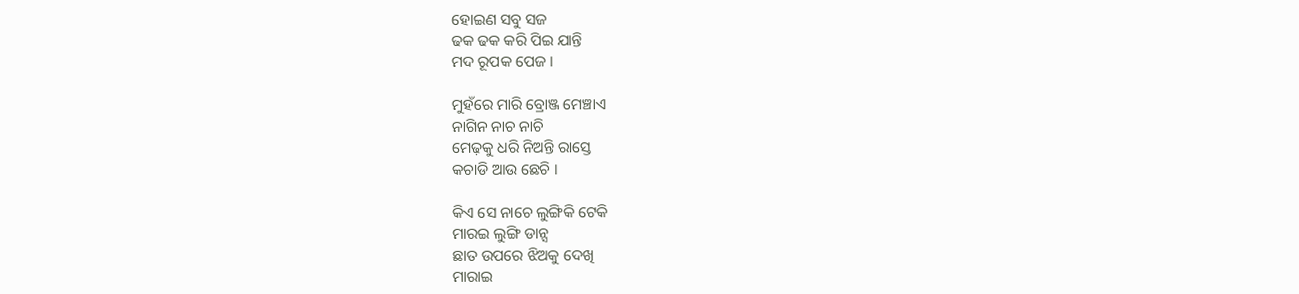ହୋଇଣ ସବୁ ସଜ
ଢକ ଢକ କରି ପିଇ ଯାନ୍ତି
ମଦ ରୂପକ ପେଜ ।

ମୁହଁରେ ମାରି ବ୍ରୋଞ୍ଜ ମେଞ୍ଚାଏ
ନାଗିନ ନାଚ ନାଚି
ମେଢ଼କୁ ଧରି ନିଅନ୍ତି ରାସ୍ତେ
କଚାଡି ଆଉ ଛେଚି ।

କିଏ ସେ ନାଚେ ଲୁଙ୍ଗିକି ଟେକି
ମାରଇ ଲୁଙ୍ଗି ଡାନ୍ସ
ଛାତ ଉପରେ ଝିଅକୁ ଦେଖି
ମାରାଇ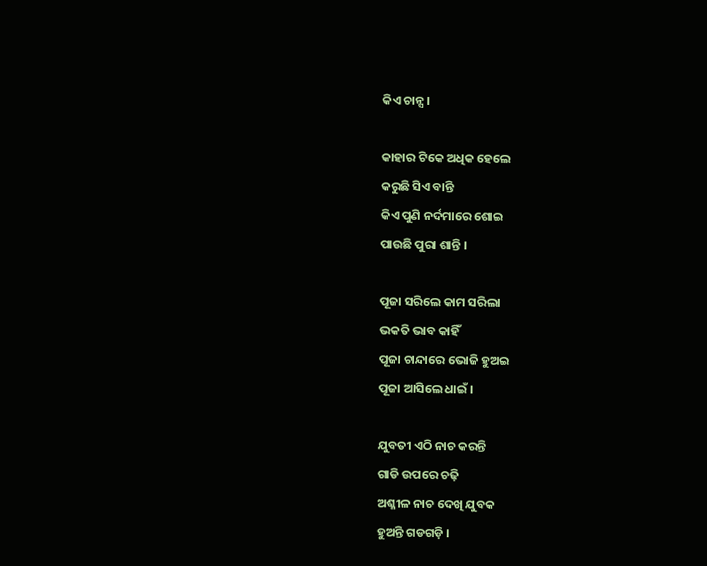କିଏ ଚାନ୍ସ ।

କାହାର ଟିକେ ଅଧିକ ହେଲେ
କରୁଛି ସିଏ ବାନ୍ତି
କିଏ ପୁଣି ନର୍ଦମାରେ ଶୋଇ
ପାଉଛି ପୁରା ଶାନ୍ତି ।

ପୂଜା ସରିଲେ କାମ ସରିଲା
ଭକତି ଭାବ କାହିଁ
ପୂଜା ଚାନ୍ଦାରେ ଭୋଜି ହୁଅଇ
ପୂଜା ଆସିଲେ ଧାଇଁ ।

ଯୁବତୀ ଏଠି ନାଚ କରନ୍ତି
ଗାଡି ଉପରେ ଚଢ଼ି
ଅଶ୍ଳୀଳ ନାଚ ଦେଖି ଯୁବକ
ହୁଅନ୍ତି ଗଡଗଡ଼ି ।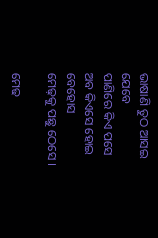ଭାଷାଣି ତୁଠ ଆସଇ ଯେବେ
ପାଣିରେ କିଏ ପସେ
ଅବ କିଏସେ ହୋଇ ବେହୋସ
ମେଢ଼କୁ ପଛୁ ଠେସେ ।

ମେଢ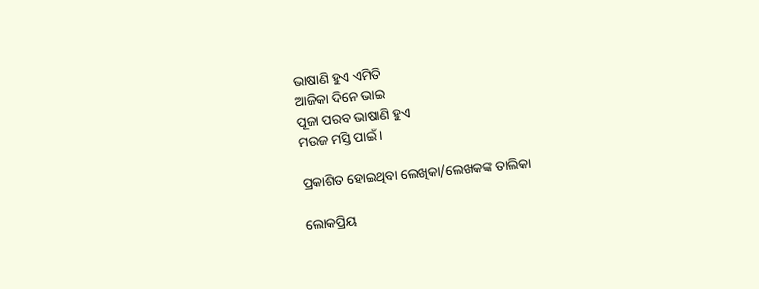ଭାଷାଣି ହୁଏ ଏମିତି
ଆଜିକା ଦିନେ ଭାଇ
ପୂଜା ପରବ ଭାଷାଣି ହୁଏ
ମଉଜ ମସ୍ତି ପାଇଁ ।

ପ୍ରକାଶିତ ହୋଇଥିବା ଲେଖିକା/ଲେଖକଙ୍କ ତାଲିକା

ଲୋକପ୍ରିୟ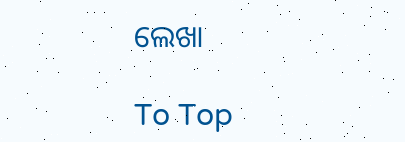ଲେଖା

To Top